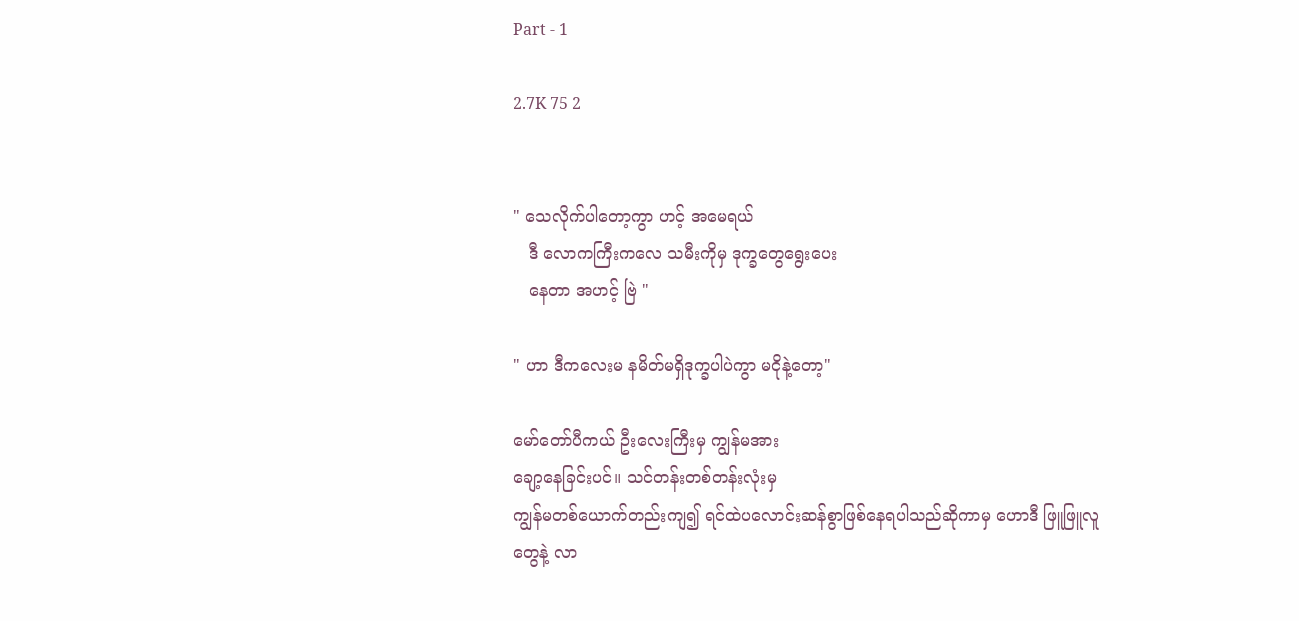Part - 1

2.7K 75 2


" သေလိုက်ပါတော့ကွာ ဟင့် အမေရယ်
   ဒီ လောကကြီးကလေ သမီးကိုမှ ဒုက္ခတွေရွေးပေး
   နေတာ အဟင့် ဗြဲ "

" ဟာ ဒီကလေးမ နမိတ်မရှိဒုက္ခပါပဲကွာ မငိုနဲ့တော့"

မော်တော်ပီကယ် ဦးလေးကြီးမှ ကျွန်မအား
ချော့နေခြင်းပင်။ သင်တန်းတစ်တန်းလုံးမှ
ကျွန်မတစ်ယောက်တည်းကျ၍ ရင်ထဲပလောင်းဆန်စွာဖြစ်နေရပါသည်ဆိုကာမှ ဟောဒီ ဖြူဖြူလူ
တွေနဲ့ လာ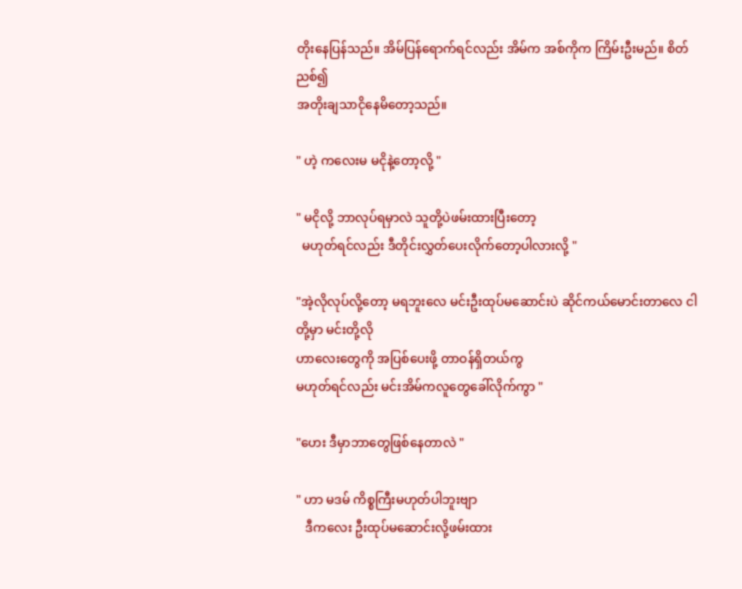တိုးနေပြန်သည်။ အိမ်ပြန်ရောက်ရင်လည်း အိမ်က အစ်ကိုက ကြိမ်းဦးမည်။ စိတ်ညစ်၍
အတိုးချသာငိုနေမိတော့သည်။

" ဟဲ့ ကလေးမ မငိုနဲ့တော့လို့ "

" မငိုလို့ ဘာလုပ်ရမှာလဲ သူတို့ပဲဖမ်းထားပြီးတော့
  မဟုတ်ရင်လည်း ဒီတိုင်းလွှတ်ပေးလိုက်တော့ပါလားလို့ "

"အဲ့လိုလုပ်လို့တော့ မရဘူးလေ မင်းဦးထုပ်မဆောင်းပဲ ဆိုင်ကယ်မောင်းတာလေ ငါတို့မှာ မင်းတို့လို
ဟာလေးတွေကို အပြစ်ပေးဖို့ တာဝန်ရှိတယ်ကွ
မဟုတ်ရင်လည်း မင်းအိမ်ကလူတွေခေါ်လိုက်ကွာ "

"ဟေး ဒီမှာဘာတွေဖြစ်နေတာလဲ "

" ဟာ မဒမ် ကိစ္စကြီးမဟုတ်ပါဘူးဗျာ
   ဒီကလေး ဦးထုပ်မဆောင်းလို့ဖမ်းထား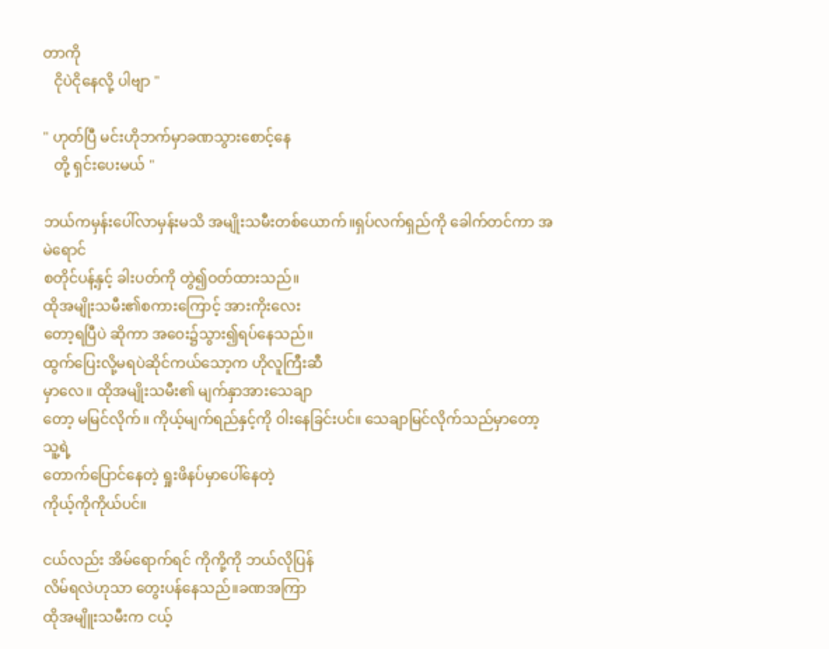တာကို
   ငိုပဲငိုနေလို့ ပါဗျာ "

" ဟုတ်ပြီ မင်းဟိုဘက်မှာခဏသွားစောင့်နေ
   တို့ ရှင်းပေးမယ် "

ဘယ်ကမှန်းပေါ်လာမှန်းမသိ အမျိုးသမီးတစ်ယောက်။ရှပ်လက်ရှည်ကို ခေါက်တင်ကာ အမဲရောင်
စတိုင်ပန့်နှင့် ခါးပတ်ကို တွဲ၍ဝတ်ထားသည်။
ထိုအမျိုးသမီး၏စကားကြောင့် အားကိုးလေး
တော့ရပြီပဲ ဆိုကာ အဝေး၌သွား၍ရပ်နေသည်။
ထွက်ပြေးလို့မရပဲဆိုင်ကယ်သော့က ဟိုလူကြီးဆီ
မှာလေ။ ထိုအမျိုးသမီး၏ မျက်နှာအားသေချာ
တော့ မမြင်လိုက်။ ကိုယ့်မျက်ရည်နှင့်ကို ဝါးနေခြင်းပင်။ သေချာမြင်လိုက်သည်မှာတော့ သူ့ရဲ့
တောက်ပြောင်နေတဲ့ ရှုးဖိနပ်မှာပေါ်နေတဲ့
ကိုယ့်ကိုကိုယ်ပင်။

ငယ်လည်း အိမ်ရောက်ရင် ကိုကို့ကို ဘယ်လိုပြန်
လိမ်ရလဲဟုသာ တွေးပန်နေသည်။ခဏအကြာ
ထိုအမျိူးသမီးက ငယ့်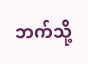ဘက်သို့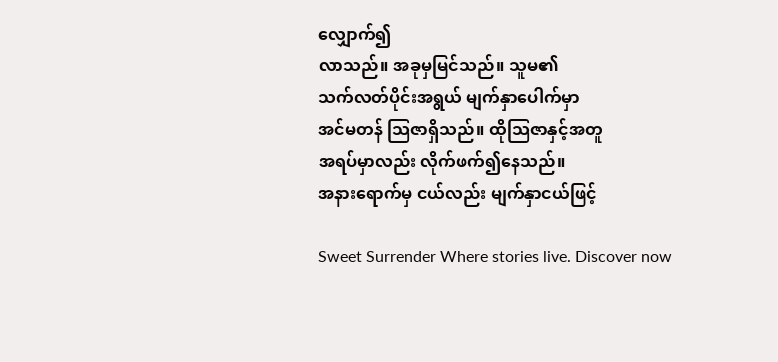လျှောက်၍
လာသည်။ အခုမှမြင်သည်။ သူမ၏
သက်လတ်ပိုင်းအရွယ် မျက်နှာပေါက်မှာ
အင်မတန် သြဇာရှိသည်။ ထိုသြဇာနှင့်အတူ
အရပ်မှာလည်း လိုက်ဖက်၍နေသည်။
အနားရောက်မှ ငယ်လည်း မျက်နှာငယ်ဖြင့်

Sweet Surrender Where stories live. Discover now